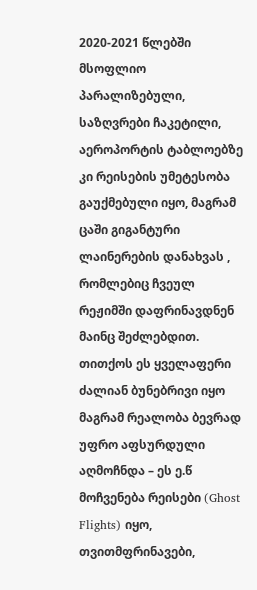2020-2021 წლებში მსოფლიო პარალიზებული, საზღვრები ჩაკეტილი, აეროპორტის ტაბლოებზე კი რეისების უმეტესობა გაუქმებული იყო, მაგრამ ცაში გიგანტური ლაინერების დანახვას , რომლებიც ჩვეულ რეჟიმში დაფრინავდნენ მაინც შეძლებდით.
თითქოს ეს ყველაფერი ძალიან ბუნებრივი იყო მაგრამ რეალობა ბევრად უფრო აფსურდული აღმოჩნდა – ეს ე.წ მოჩვენება რეისები (Ghost Flights) იყო, თვითმფრინავები,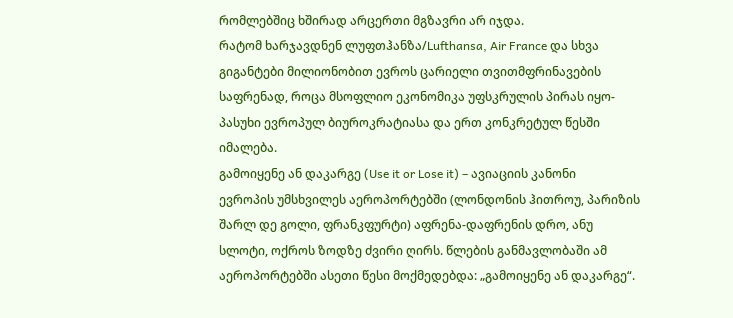რომლებშიც ხშირად არცერთი მგზავრი არ იჯდა.
რატომ ხარჯავდნენ ლუფთჰანზა/Lufthansa, Air France და სხვა გიგანტები მილიონობით ევროს ცარიელი თვითმფრინავების საფრენად, როცა მსოფლიო ეკონომიკა უფსკრულის პირას იყო- პასუხი ევროპულ ბიუროკრატიასა და ერთ კონკრეტულ წესში იმალება.
გამოიყენე ან დაკარგე (Use it or Lose it) – ავიაციის კანონი
ევროპის უმსხვილეს აეროპორტებში (ლონდონის ჰითროუ, პარიზის შარლ დე გოლი, ფრანკფურტი) აფრენა-დაფრენის დრო, ანუ სლოტი, ოქროს ზოდზე ძვირი ღირს. წლების განმავლობაში ამ აეროპორტებში ასეთი წესი მოქმედებდა: „გამოიყენე ან დაკარგე“.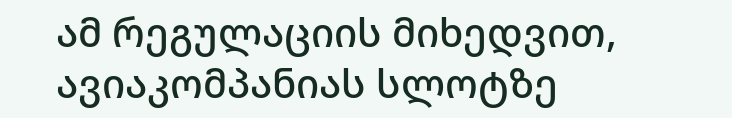ამ რეგულაციის მიხედვით, ავიაკომპანიას სლოტზე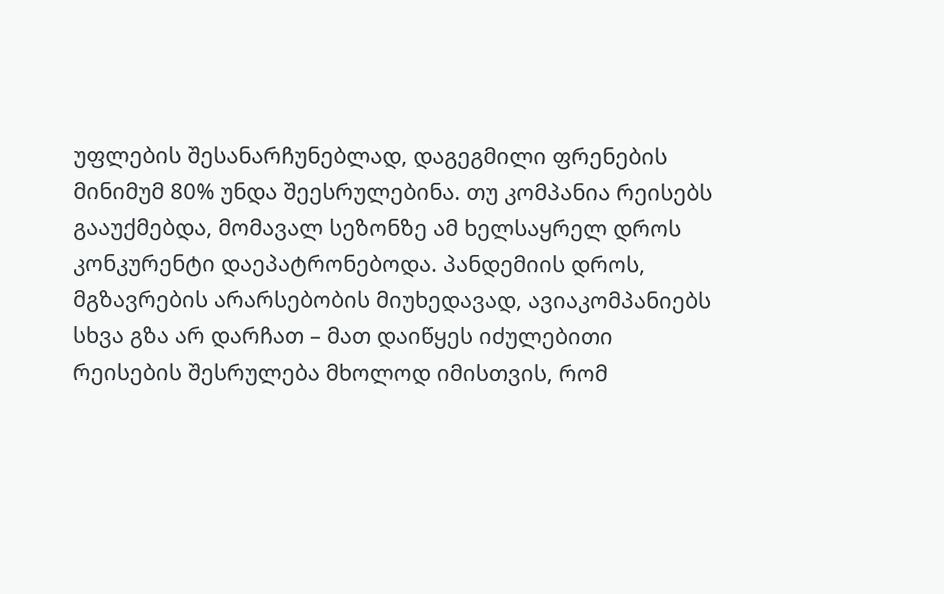უფლების შესანარჩუნებლად, დაგეგმილი ფრენების მინიმუმ 80% უნდა შეესრულებინა. თუ კომპანია რეისებს გააუქმებდა, მომავალ სეზონზე ამ ხელსაყრელ დროს კონკურენტი დაეპატრონებოდა. პანდემიის დროს, მგზავრების არარსებობის მიუხედავად, ავიაკომპანიებს სხვა გზა არ დარჩათ – მათ დაიწყეს იძულებითი რეისების შესრულება მხოლოდ იმისთვის, რომ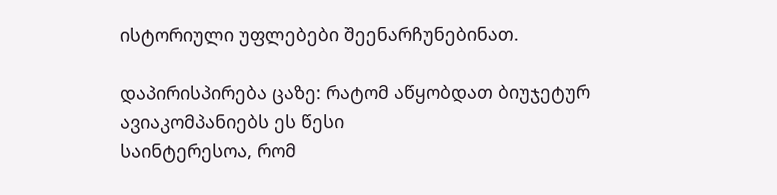ისტორიული უფლებები შეენარჩუნებინათ.

დაპირისპირება ცაზე: რატომ აწყობდათ ბიუჯეტურ ავიაკომპანიებს ეს წესი
საინტერესოა, რომ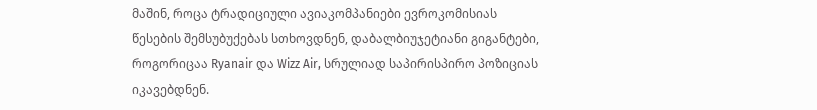მაშინ, როცა ტრადიციული ავიაკომპანიები ევროკომისიას წესების შემსუბუქებას სთხოვდნენ, დაბალბიუჯეტიანი გიგანტები, როგორიცაა Ryanair და Wizz Air, სრულიად საპირისპირო პოზიციას იკავებდნენ.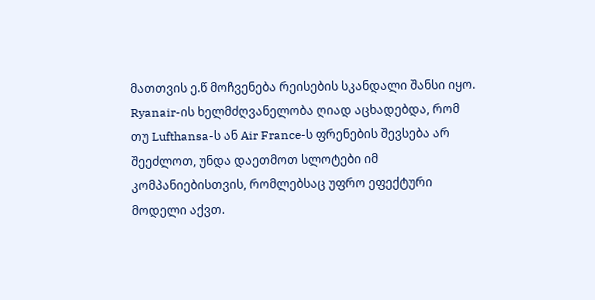მათთვის ე.წ მოჩვენება რეისების სკანდალი შანსი იყო. Ryanair-ის ხელმძღვანელობა ღიად აცხადებდა, რომ თუ Lufthansa-ს ან Air France-ს ფრენების შევსება არ შეეძლოთ, უნდა დაეთმოთ სლოტები იმ კომპანიებისთვის, რომლებსაც უფრო ეფექტური მოდელი აქვთ.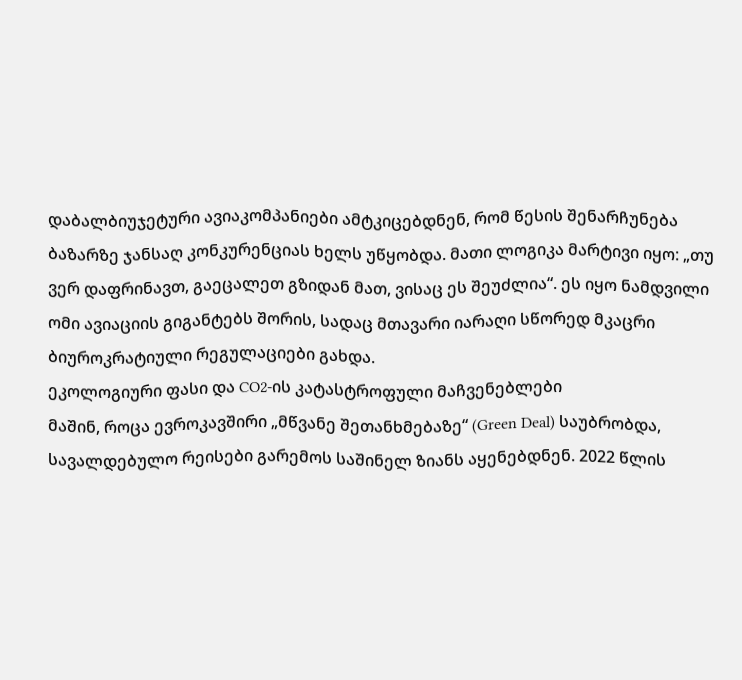დაბალბიუჯეტური ავიაკომპანიები ამტკიცებდნენ, რომ წესის შენარჩუნება ბაზარზე ჯანსაღ კონკურენციას ხელს უწყობდა. მათი ლოგიკა მარტივი იყო: „თუ ვერ დაფრინავთ, გაეცალეთ გზიდან მათ, ვისაც ეს შეუძლია“. ეს იყო ნამდვილი ომი ავიაციის გიგანტებს შორის, სადაც მთავარი იარაღი სწორედ მკაცრი ბიუროკრატიული რეგულაციები გახდა.
ეკოლოგიური ფასი და CO2-ის კატასტროფული მაჩვენებლები
მაშინ, როცა ევროკავშირი „მწვანე შეთანხმებაზე“ (Green Deal) საუბრობდა, სავალდებულო რეისები გარემოს საშინელ ზიანს აყენებდნენ. 2022 წლის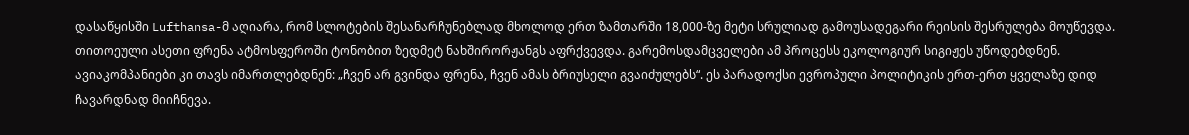დასაწყისში Lufthansa-მ აღიარა, რომ სლოტების შესანარჩუნებლად მხოლოდ ერთ ზამთარში 18,000-ზე მეტი სრულიად გამოუსადეგარი რეისის შესრულება მოუწევდა.
თითოეული ასეთი ფრენა ატმოსფეროში ტონობით ზედმეტ ნახშირორჟანგს აფრქვევდა. გარემოსდამცველები ამ პროცესს ეკოლოგიურ სიგიჟეს უწოდებდნენ. ავიაკომპანიები კი თავს იმართლებდნენ: „ჩვენ არ გვინდა ფრენა, ჩვენ ამას ბრიუსელი გვაიძულებს“. ეს პარადოქსი ევროპული პოლიტიკის ერთ-ერთ ყველაზე დიდ ჩავარდნად მიიჩნევა.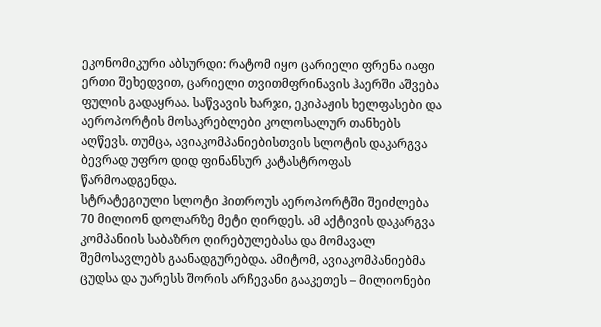ეკონომიკური აბსურდი: რატომ იყო ცარიელი ფრენა იაფი
ერთი შეხედვით, ცარიელი თვითმფრინავის ჰაერში აშვება ფულის გადაყრაა. საწვავის ხარჯი, ეკიპაჟის ხელფასები და აეროპორტის მოსაკრებლები კოლოსალურ თანხებს აღწევს. თუმცა, ავიაკომპანიებისთვის სლოტის დაკარგვა ბევრად უფრო დიდ ფინანსურ კატასტროფას წარმოადგენდა.
სტრატეგიული სლოტი ჰითროუს აეროპორტში შეიძლება 70 მილიონ დოლარზე მეტი ღირდეს. ამ აქტივის დაკარგვა კომპანიის საბაზრო ღირებულებასა და მომავალ შემოსავლებს გაანადგურებდა. ამიტომ, ავიაკომპანიებმა ცუდსა და უარესს შორის არჩევანი გააკეთეს – მილიონები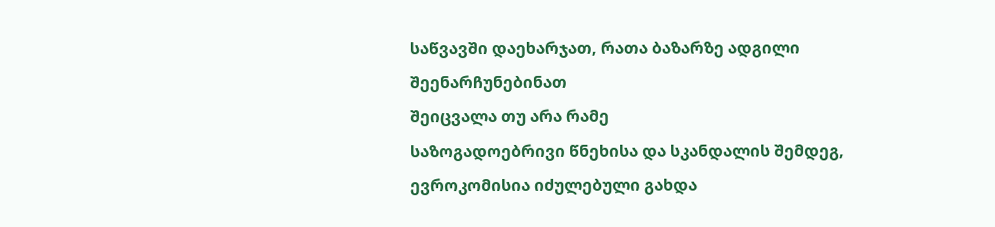საწვავში დაეხარჯათ, რათა ბაზარზე ადგილი შეენარჩუნებინათ
შეიცვალა თუ არა რამე
საზოგადოებრივი წნეხისა და სკანდალის შემდეგ, ევროკომისია იძულებული გახდა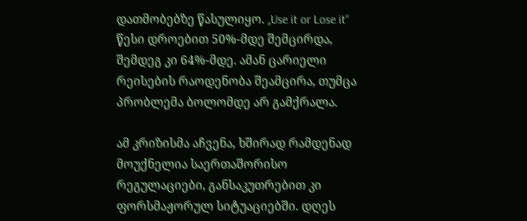დათმობებზე წასულიყო. „Use it or Lose it“ წესი დროებით 50%-მდე შემცირდა, შემდეგ კი 64%-მდე. ამან ცარიელი რეისების რაოდენობა შეამცირა, თუმცა პრობლემა ბოლომდე არ გამქრალა.

ამ კრიზისმა აჩვენა, ხშირად რამდენად მოუქნელია საერთაშორისო რეგულაციები, განსაკუთრებით კი ფორსმაჟორულ სიტუაციებში. დღეს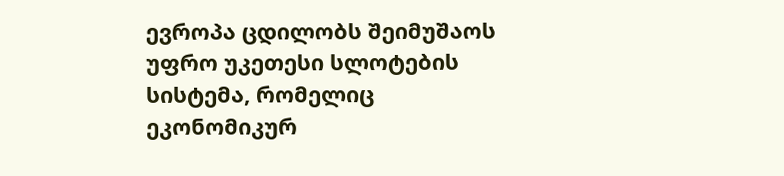ევროპა ცდილობს შეიმუშაოს უფრო უკეთესი სლოტების სისტემა, რომელიც ეკონომიკურ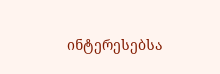ინტერესებსა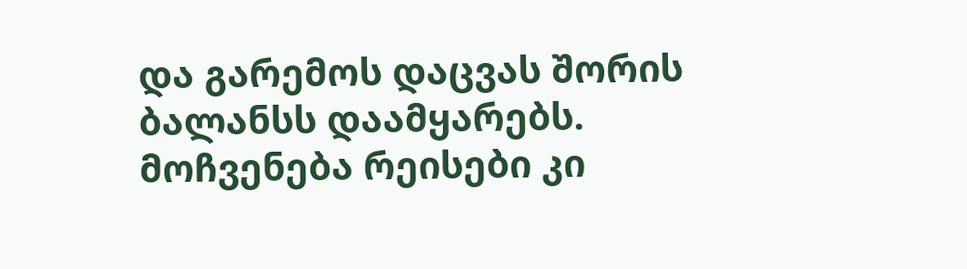და გარემოს დაცვას შორის ბალანსს დაამყარებს. მოჩვენება რეისები კი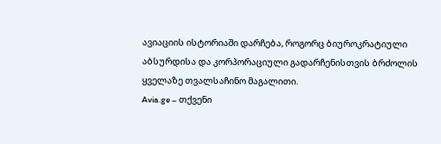ავიაციის ისტორიაში დარჩება, როგორც ბიუროკრატიული აბსურდისა და კორპორაციული გადარჩენისთვის ბრძოლის ყველაზე თვალსაჩინო მაგალითი.
Avia.ge – თქვენი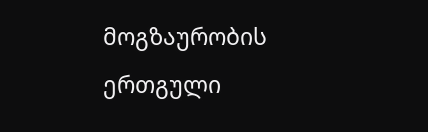მოგზაურობის ერთგული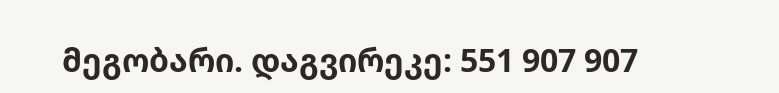მეგობარი. დაგვირეკე: 551 907 907